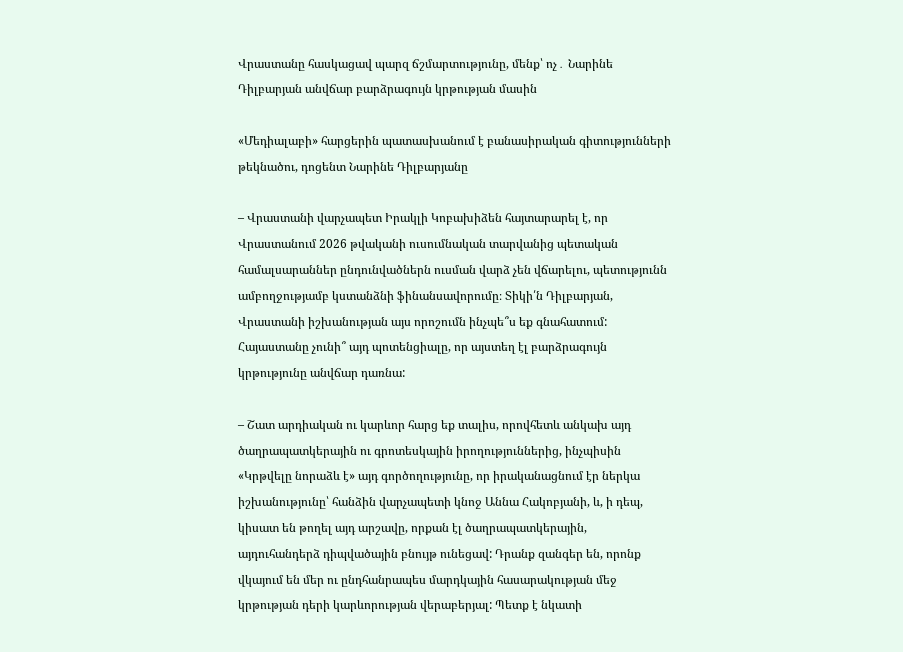Վրաստանը հասկացավ պարզ ճշմարտությունը, մենք՝ ոչ․ Նարինե Դիլբարյան անվճար բարձրագույն կրթության մասին

«Մեդիալաբի» հարցերին պատասխանում է բանասիրական գիտությունների թեկնածու, դոցենտ Նարինե Դիլբարյանը

– Վրաստանի վարչապետ Իրակլի Կոբախիձեն հայտարարել է, որ Վրաստանում 2026 թվականի ուսումնական տարվանից պետական համալսարաններ ընդունվածներն ուսման վարձ չեն վճարելու, պետությունն ամբողջությամբ կստանձնի ֆինանսավորումը։ Տիկի՛ն Դիլբարյան, Վրաստանի իշխանության այս որոշումն ինչպե՞ս եք գնահատում: Հայաստանը չունի՞ այդ պոտենցիալը, որ այստեղ էլ բարձրագույն կրթությունը անվճար դառնա:

– Շատ արդիական ու կարևոր հարց եք տալիս, որովհետև անկախ այդ ծաղրապատկերային ու գրոտեսկային իրողություններից, ինչպիսին «Կրթվելը նորաձև է» այդ գործողությունը, որ իրականացնում էր ներկա իշխանությունը՝ հանձին վարչապետի կնոջ Աննա Հակոբյանի, և, ի դեպ, կիսատ են թողել այդ արշավը, որքան էլ ծաղրապատկերային, այդուհանդերձ դիպվածային բնույթ ունեցավ: Դրանք զանգեր են, որոնք վկայում են մեր ու ընդհանրապես մարդկային հասարակության մեջ կրթության դերի կարևորության վերաբերյալ: Պետք է նկատի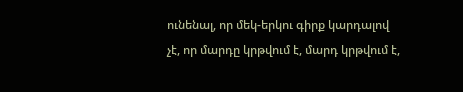ունենալ, որ մեկ-երկու գիրք կարդալով չէ, որ մարդը կրթվում է, մարդ կրթվում է,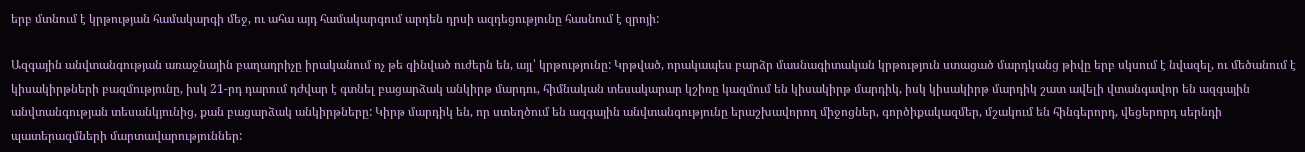երբ մտնում է կրթության համակարգի մեջ, ու ահա այդ համակարգում արդեն դրսի ազդեցությունը հասնում է զրոյի:

Ազգային անվտանգության առաջնային բաղադրիչը իրականում ոչ թե զինված ուժերն են, այլ՝ կրթությունը: Կրթված, որակապես բարձր մասնագիտական կրթություն ստացած մարդկանց թիվը երբ սկսում է նվազել, ու մեծանում է կիսակիրթների բազմությունը, իսկ 21-րդ դարում դժվար է գտնել բացարձակ անկիրթ մարդու, հիմնական տեսակարար կշիռը կազմում են կիսակիրթ մարդիկ, իսկ կիսակիրթ մարդիկ շատ ավելի վտանգավոր են ազգային անվտանգության տեսանկյունից, քան բացարձակ անկիրթները: Կիրթ մարդիկ են, որ ստեղծում են ազգային անվտանգությունը երաշխավորող միջոցներ, գործիքակազմեր, մշակում են հինգերորդ, վեցերորդ սերնդի պատերազմների մարտավարություններ: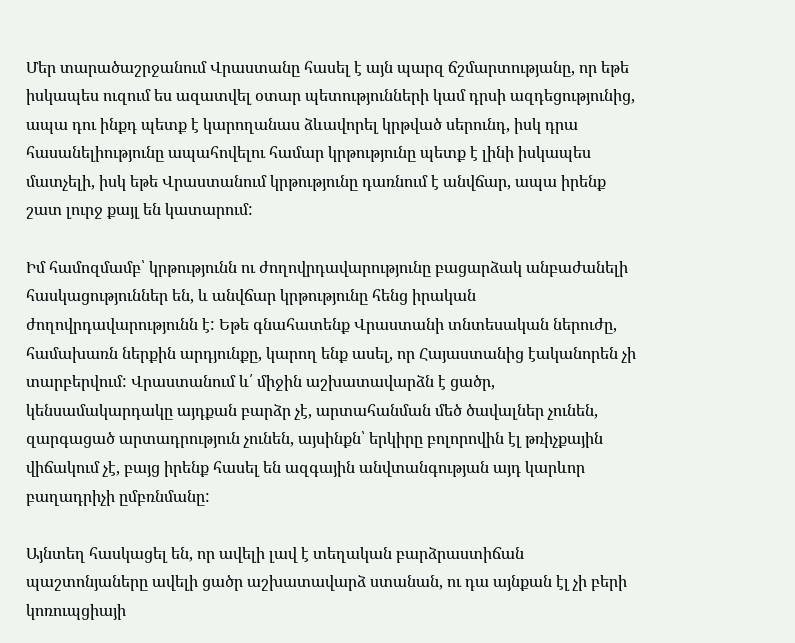Մեր տարածաշրջանում Վրաստանը հասել է այն պարզ ճշմարտությանը, որ եթե իսկապես ուզում ես ազատվել օտար պետությունների կամ դրսի ազդեցությունից, ապա դու ինքդ պետք է կարողանաս ձևավորել կրթված սերունդ, իսկ դրա հասանելիությունը ապահովելու համար կրթությունը պետք է լինի իսկապես մատչելի, իսկ եթե Վրաստանում կրթությունը դառնում է անվճար, ապա իրենք շատ լուրջ քայլ են կատարում:

Իմ համոզմամբ՝ կրթությունն ու ժողովրդավարությունը բացարձակ անբաժանելի հասկացություններ են, և անվճար կրթությունը հենց իրական ժողովրդավարությունն է: Եթե գնահատենք Վրաստանի տնտեսական ներուժը, համախառն ներքին արդյունքը, կարող ենք ասել, որ Հայաստանից էականորեն չի տարբերվում: Վրաստանում և՛ միջին աշխատավարձն է ցածր, կենսամակարդակը այդքան բարձր չէ, արտահանման մեծ ծավալներ չունեն, զարգացած արտադրություն չունեն, այսինքն՝ երկիրը բոլորովին էլ թռիչքային վիճակում չէ, բայց իրենք հասել են ազգային անվտանգության այդ կարևոր բաղադրիչի ըմբռնմանը:

Այնտեղ հասկացել են, որ ավելի լավ է տեղական բարձրաստիճան պաշտոնյաները ավելի ցածր աշխատավարձ ստանան, ու դա այնքան էլ չի բերի կոռուպցիայի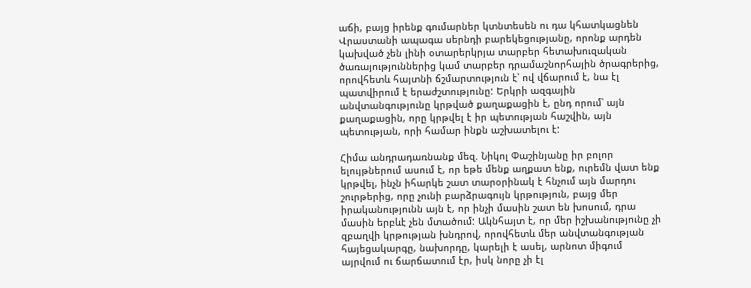աճի, բայց իրենք գումարներ կտնտեսեն ու դա կհատկացնեն Վրաստանի ապագա սերնդի բարեկեցությանը, որոնք արդեն կախված չեն լինի օտարերկրյա տարբեր հետախուզական ծառայություններից կամ տարբեր դրամաշնորհային ծրագրերից, որովհետև հայտնի ճշմարտություն է՝ ով վճարում է, նա էլ պատվիրում է երաժշտությունը: Երկրի ազգային անվտանգությունը կրթված քաղաքացին է, ընդ որում՝ այն քաղաքացին, որը կրթվել է իր պետության հաշվին, այն պետության, որի համար ինքն աշխատելու է:

Հիմա անդրադառնանք մեզ. Նիկոլ Փաշինյանը իր բոլոր ելույթներում ասում է, որ եթե մենք աղքատ ենք, ուրեմն վատ ենք կրթվել, ինչն իհարկե շատ տարօրինակ է հնչում այն մարդու շուրթերից, որը չունի բարձրագույն կրթություն, բայց մեր իրականությունն այն է, որ ինչի մասին շատ են խոսում, դրա մասին երբևէ չեն մտածում: Ակնհայտ է, որ մեր իշխանությունը չի զբաղվի կրթության խնդրով, որովհետև մեր անվտանգության հայեցակարգը, նախորդը, կարելի է ասել, արնոտ միգում այրվում ու ճարճատում էր, իսկ նորը չի էլ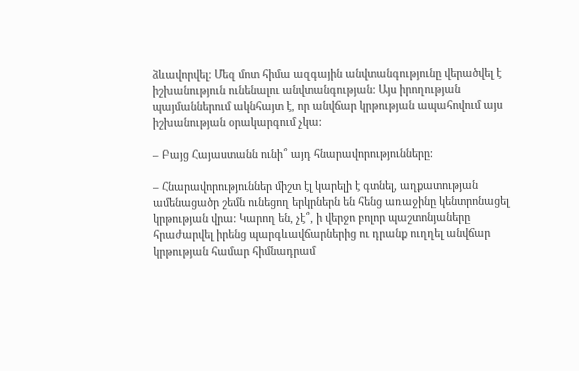ձևավորվել: Մեզ մոտ հիմա ազգային անվտանգությունը վերածվել է իշխանություն ունենալու անվտանգության: Այս իրողության պայմաններում ակնհայտ է, որ անվճար կրթության ապահովում այս իշխանության օրակարգում չկա:

– Բայց Հայաստանն ունի՞ այդ հնարավորությունները:

– Հնարավորություններ միշտ էլ կարելի է գտնել, աղքատության ամենացածր շեմն ունեցող երկրներն են հենց առաջինը կենտրոնացել կրթության վրա: Կարող են, չէ՞, ի վերջո բոլոր պաշտոնյաները հրաժարվել իրենց պարգևավճարներից ու դրանք ուղղել անվճար կրթության համար հիմնադրամ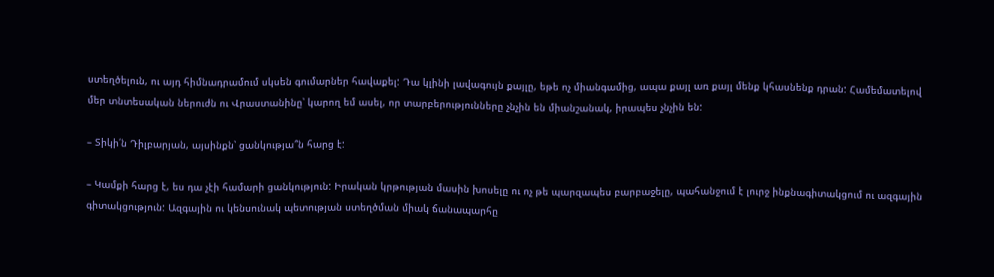ստեղծելուն, ու այդ հիմնադրամում սկսեն գումարներ հավաքել: Դա կլինի լավագույն քայլը, եթե ոչ միանգամից, ապա քայլ առ քայլ մենք կհասնենք դրան: Համեմատելով մեր տնտեսական ներուժն ու Վրաստանինը՝ կարող եմ ասել, որ տարբերությունները չնչին են միանշանակ, իրապես չնչին են:

– Տիկի՛ն Դիլբարյան, այսինքն՝ ցանկությա՞ն հարց է:

– Կամքի հարց է, ես դա չէի համարի ցանկություն: Իրական կրթության մասին խոսելը ու ոչ թե պարզապես բարբաջելը, պահանջում է լուրջ ինքնագիտակցում ու ազգային գիտակցություն: Ազգային ու կենսունակ պետության ստեղծման միակ ճանապարհը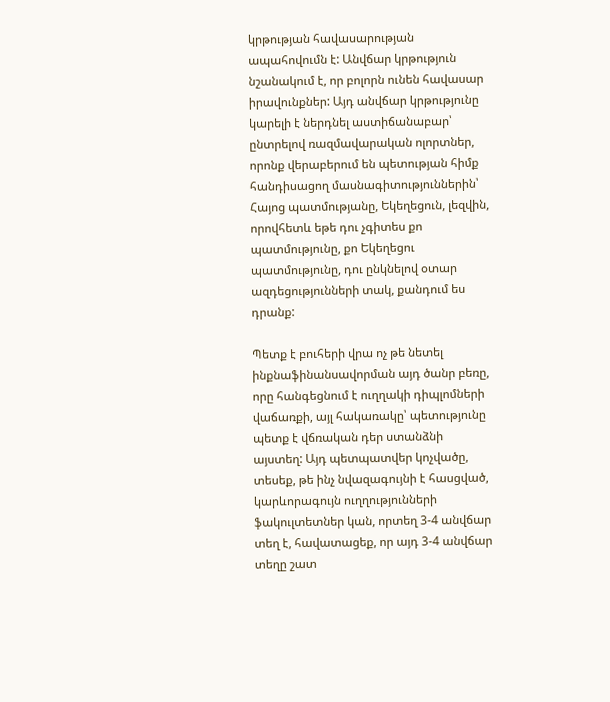կրթության հավասարության ապահովումն է: Անվճար կրթություն նշանակում է, որ բոլորն ունեն հավասար իրավունքներ: Այդ անվճար կրթությունը կարելի է ներդնել աստիճանաբար՝ ընտրելով ռազմավարական ոլորտներ, որոնք վերաբերում են պետության հիմք հանդիսացող մասնագիտություններին՝ Հայոց պատմությանը, Եկեղեցուն, լեզվին, որովհետև եթե դու չգիտես քո պատմությունը, քո Եկեղեցու պատմությունը, դու ընկնելով օտար ազդեցությունների տակ, քանդում ես դրանք:

Պետք է բուհերի վրա ոչ թե նետել ինքնաֆինանսավորման այդ ծանր բեռը, որը հանգեցնում է ուղղակի դիպլոմների վաճառքի, այլ հակառակը՝ պետությունը պետք է վճռական դեր ստանձնի այստեղ: Այդ պետպատվեր կոչվածը, տեսեք, թե ինչ նվազագույնի է հասցված, կարևորագույն ուղղությունների ֆակուլտետներ կան, որտեղ 3-4 անվճար տեղ է, հավատացեք, որ այդ 3-4 անվճար տեղը շատ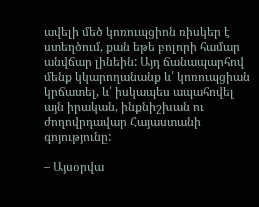ավելի մեծ կոռուպցիոն ռիսկեր է ստեղծում, քան եթե բոլորի համար անվճար լինեին: Այդ ճանապարհով մենք կկարողանանք և՛ կոռուպցիան կրճատել, և՛ իսկապես ապահովել այն իրական, ինքնիշխան ու ժողովրդավար Հայաստանի գոյությունը:

– Այսօրվա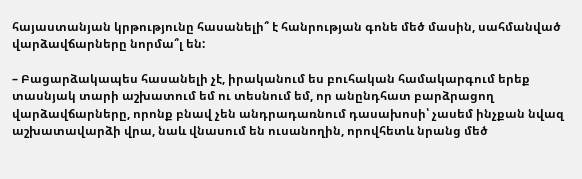հայաստանյան կրթությունը հասանելի՞ է հանրության գոնե մեծ մասին, սահմանված վարձավճարները նորմա՞լ են:

– Բացարձակապես հասանելի չէ, իրականում ես բուհական համակարգում երեք տասնյակ տարի աշխատում եմ ու տեսնում եմ, որ անընդհատ բարձրացող վարձավճարները, որոնք բնավ չեն անդրադառնում դասախոսի՝ չասեմ ինչքան նվազ աշխատավարձի վրա, նաև վնասում են ուսանողին, որովհետև նրանց մեծ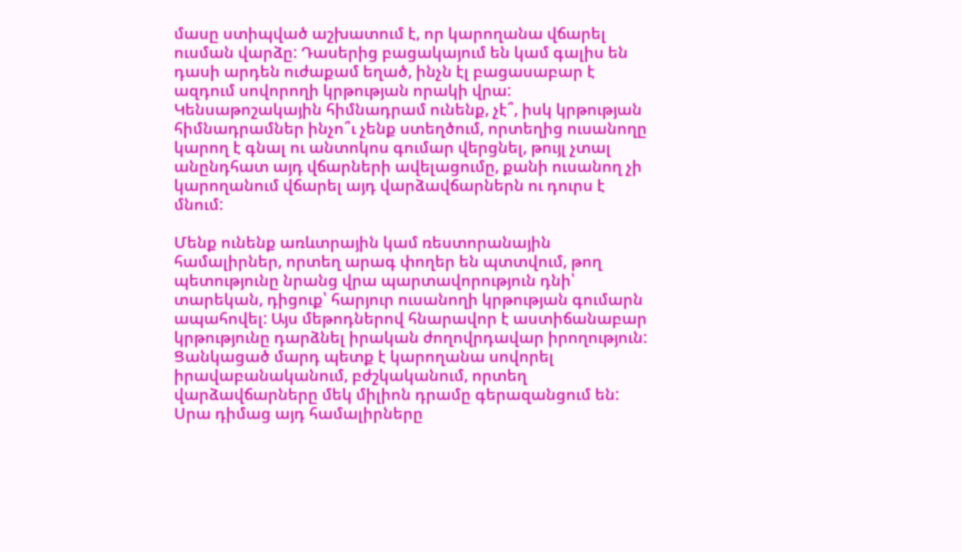մասը ստիպված աշխատում է, որ կարողանա վճարել ուսման վարձը: Դասերից բացակայում են կամ գալիս են դասի արդեն ուժաքամ եղած, ինչն էլ բացասաբար է ազդում սովորողի կրթության որակի վրա: Կենսաթոշակային հիմնադրամ ունենք, չէ՞, իսկ կրթության հիմնադրամներ ինչո՞ւ չենք ստեղծում, որտեղից ուսանողը կարող է գնալ ու անտոկոս գումար վերցնել, թույլ չտալ անընդհատ այդ վճարների ավելացումը, քանի ուսանող չի կարողանում վճարել այդ վարձավճարներն ու դուրս է մնում:

Մենք ունենք առևտրային կամ ռեստորանային համալիրներ, որտեղ արագ փողեր են պտտվում, թող պետությունը նրանց վրա պարտավորություն դնի՝ տարեկան, դիցուք՝ հարյուր ուսանողի կրթության գումարն ապահովել: Այս մեթոդներով հնարավոր է աստիճանաբար կրթությունը դարձնել իրական ժողովրդավար իրողություն: Ցանկացած մարդ պետք է կարողանա սովորել իրավաբանականում, բժշկականում, որտեղ վարձավճարները մեկ միլիոն դրամը գերազանցում են: Սրա դիմաց այդ համալիրները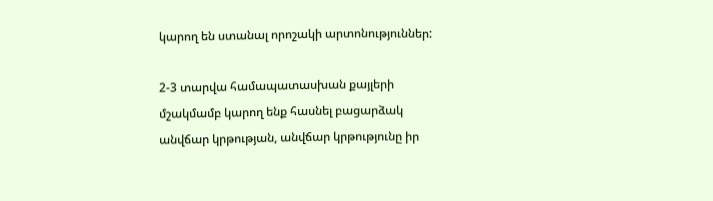կարող են ստանալ որոշակի արտոնություններ:

2-3 տարվա համապատասխան քայլերի մշակմամբ կարող ենք հասնել բացարձակ անվճար կրթության, անվճար կրթությունը իր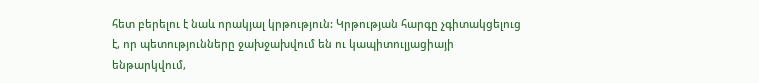հետ բերելու է նաև որակյալ կրթություն: Կրթության հարգը չգիտակցելուց է, որ պետությունները ջախջախվում են ու կապիտուլյացիայի ենթարկվում,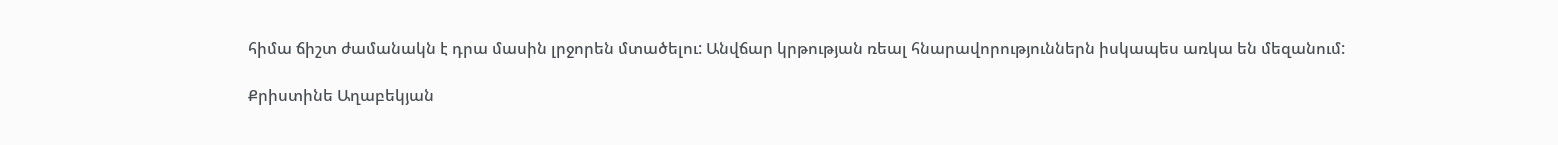հիմա ճիշտ ժամանակն է դրա մասին լրջորեն մտածելու: Անվճար կրթության ռեալ հնարավորություններն իսկապես առկա են մեզանում:

Քրիստինե Աղաբեկյան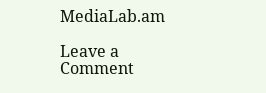MediaLab.am

Leave a Comment